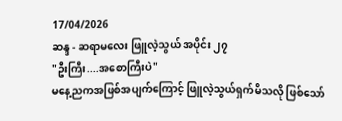17/04/2026
ဆန္ဒ - ဆရာမလေး ဖြူလဲ့သွယ် အပိုင်း ၂၇
"ဦးကြီး....အစောကြီးပဲ"
မနေ့ညကအဖြစ်အပျက်ကြောင့် ဖြူလဲ့သွယ်ရှက်မိသလို ဖြစ်သော်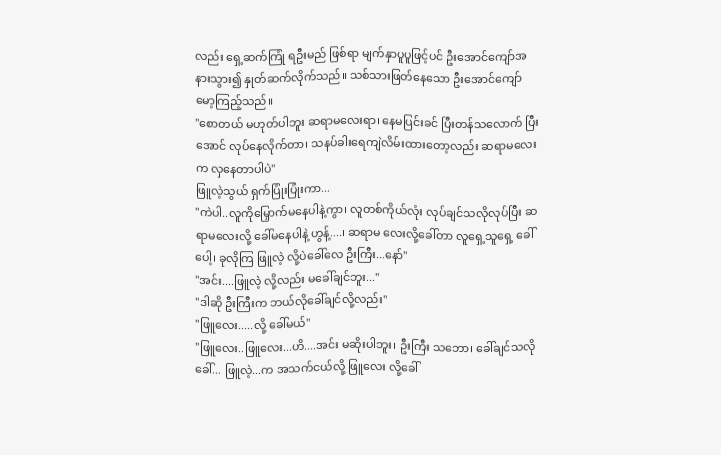လည်း ရှေ့ဆက်ကြုံ ရဦးမည် ဖြစ်ရာ မျက်နှာပူပူဖြင့်ပင် ဦးအောင်ကျော်အနားသွား၍ နှုတ်ဆက်လိုက်သည်။ သစ်သားဖြတ်နေသော ဦးအောင်ကျော် မော့ကြည့်သည်။
"စောတယ် မဟုတ်ပါဘူး ဆရာမလေးရာ၊ နေမပြင်းခင် ပြီးတန်သလောက် ပြီးအောင် လုပ်နေလိုက်တာ၊ သနပ်ခါးရေကျဲလိမ်းထားတော့လည်း ဆရာမလေးက လှနေတာပါပဲ"
ဖြူလဲ့သွယ် ရှက်ပြုံးပြုံးကာ...
"ကဲပါ..လူကိုမြှောက်မနေပါနဲ့ကွာ၊ လူတစ်ကိုယ်လုံး လုပ်ချင်သလိုလုပ်ပြီး ဆရာမလေးလို့ ခေါ်မနေပါနဲ့ ဟွန့်....၊ ဆရာမ လေးလို့ခေါ်တာ လူရှေ့သူရှေ့ ခေါ်ပေါ့၊ ခုလိုကြ ဖြူလဲ့ လို့ပဲခေါ်လေ ဦးကြီး...နော်"
"အင်း....ဖြူလဲ့ လို့လည်း မခေါ်ချင်ဘူး..."
"ဒါဆို ဦးကြီးက ဘယ်လိုခေါ်ချင်လို့လည်း"
"ဖြူလေး.....လို့ ခေါ်မယ်"
"ဖြူလေး..ဖြူလေး...ဟိ....အင်း မဆိုးပါဘူး၊ ဦးကြီး သဘော၊ ခေါ်ချင်သလိုခေါ်... ဖြူလဲ့...က အသက်ငယ်လို့ ဖြူလေး လို့ခေါ်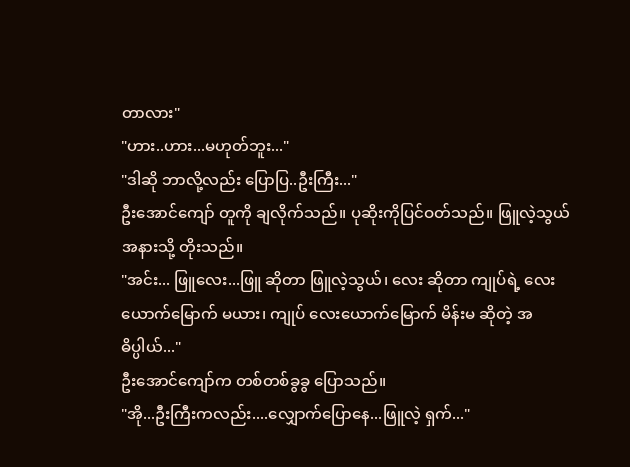တာလား"
"ဟား..ဟား...မဟုတ်ဘူး..."
"ဒါဆို ဘာလို့လည်း ပြောပြ..ဦးကြီး..."
ဦးအောင်ကျော် တူကို ချလိုက်သည်။ ပုဆိုးကိုပြင်ဝတ်သည်။ ဖြူလဲ့သွယ် အနားသို့ တိုးသည်။
"အင်း... ဖြူလေး...ဖြူ ဆိုတာ ဖြူလဲ့သွယ်၊ လေး ဆိုတာ ကျုပ်ရဲ့ လေးယောက်မြောက် မယား၊ ကျုပ် လေးယောက်မြောက် မိန်းမ ဆိုတဲ့ အဓိပ္ပါယ်..."
ဦးအောင်ကျော်က တစ်တစ်ခွခွ ပြောသည်။
"အို...ဦးကြီးကလည်း....လျှောက်ပြောနေ...ဖြူလဲ့ ရှက်..."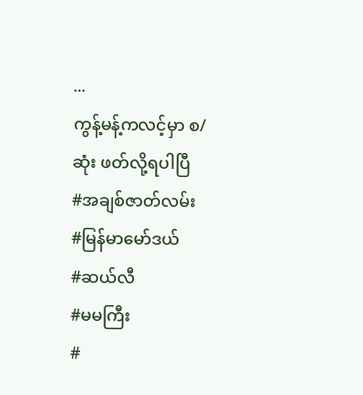...
ကွန့်မန့်ကလင့်မှာ စ/ဆုံး ဖတ်လို့ရပါပြီ
#အချစ်ဇာတ်လမ်း
#မြန်မာမော်ဒယ်
#ဆယ်လီ
#မမကြီး
#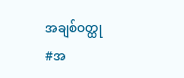အချစ်ဝတ္ထု
#အ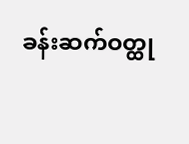ခန်းဆက်ဝတ္ထု